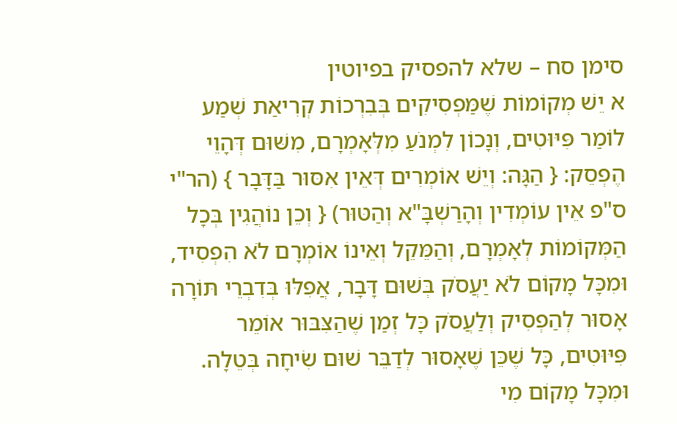סימן סח – שלא להפסיק בפיוטין
א יֵשׁ מְקוֹמוֹת שֶׁמַּפְסִיקִים בְּבִרְכוֹת קְרִיאַת שְׁמַע לוֹמַר פִּיּוּטִים, וְנָכוֹן לִמְנֹעַ מִלְּאָמְרָם, מִשּׁוּם דְּהָוֵי הֶפְסֵק: { הַגָּה: וְיֵשׁ אוֹמְרִים דְּאֵין אִסּוּר בַּדָּבָר } (הר"י ס"פ אֵין עוֹמְדִין וְהָרַשְׁבָּ"א וְהַטּוּר) { וְכֵן נוֹהֲגִין בְּכָל הַמְּקוֹמוֹת לְאָמְרָם, וְהַמֵּקֵל וְאֵינוֹ אוֹמְרָם לֹא הִפְסִיד, וּמִכָּל מָקוֹם לֹא יַעֲסֹק בְּשׁוּם דָּבָר, אֲפִלּוּ בְּדִבְרֵי תּוֹרָה אָסוּר לְהַפְסִיק וְלַעֲסֹק כָּל זְמַן שֶׁהַצִּבּוּר אוֹמֵר פִּיּוּטִים, כָּל שֶׁכֵּן שֶׁאָסוּר לְדַבֵּר שׁוּם שִׂיחָה בְּטֵלָה. וּמִכָּל מָקוֹם מִי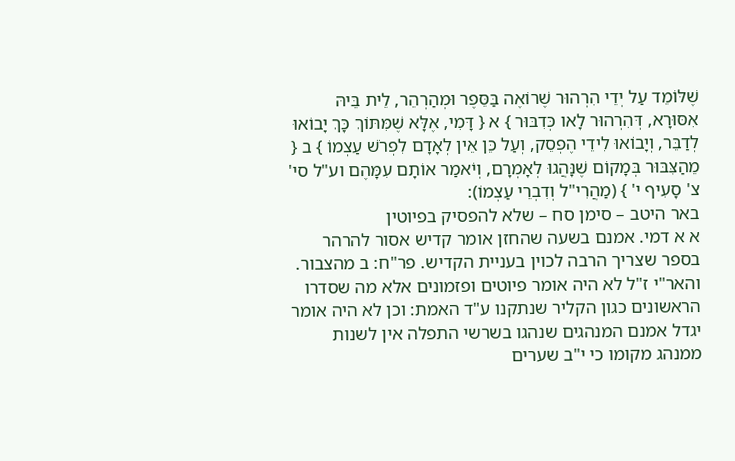שֶׁלּוֹמֵד עַל יְדֵי הִרְהוּר שֶׁרוֹאֶה בַּסֵּפֶר וּמְהַרְהֵר, לֵית בֵּיהּ אִסּוּרָא, דְּהִרְהוּר לָאו כְּדִבּוּר } א { דָּמִי, אֶלָּא שֶׁמִּתּוֹךְ כָּךְ יָבוֹאוּ לְדַבֵּר, וְיָבוֹאוּ לִידֵי הֶפְסֵק, וְעַל כֵּן אֵין לְאָדָם לִפְרֹשׁ עַצְמוֹ } ב { מֵהַצִּבּוּר בְּמָקוֹם שֶׁנָּהֲגוּ לְאָמְרָם, וְיֹאמַר אוֹתָם עִמָּהֶם וע"ל סי' צ' סָעִיף י' } (מַהֲרִי"ל וְדִבְרֵי עַצְמוֹ):
באר היטב – סימן סח – שלא להפסיק בפיוטין
א א דמי. אמנם בשעה שהחזן אומר קדיש אסור להרהר בספר שצריך הרבה לכוין בעניית הקדיש. פר"ח: ב מהצבור. והאר"י ז"ל לא היה אומר פיוטים ופזמונים אלא מה שסדרו הראשונים כגון הקליר שנתקנו ע"ד האמת: וכן לא היה אומר יגדל אמנם המנהגים שנהגו בשרשי התפלה אין לשנות ממנהג מקומו כי י"ב שערים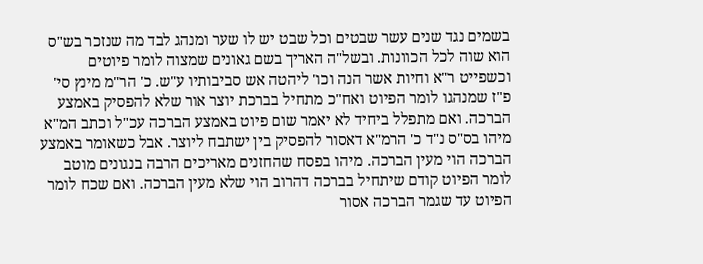בשמים נגד שנים עשר שבטים וכל שבט יש לו שער ומנהג לבד מה שנזכר בש"ס הוא שוה לכל הכוונות. ובשל"ה האריך בשם גאונים שמצוה לומר פיוטים וכשפייט ר"א וחיות אשר הנה וכו' ליהטה אש סביבותיו ע"ש. כ' הר"מ מינץ סי' פ"ז שמנהגו לומר הפיוט ואח"כ מתחיל בברכת יוצר אור שלא להפסיק באמצע הברכה. ואם מתפלל ביחיד לא יאמר שום פיוט באמצע הברכה עכ"ל וכתב המ"א מיהו בס"ס נ"ד כ' הרמ"א דאסור להפסיק בין ישתבח ליוצר. אבל כשאומר באמצע הברכה הוי מעין הברכה. מיהו בפסח שהחזנים מאריכים הרבה בנגונים מוטב לומר הפיוט קודם שיתחיל בברכה דהרוב הוי שלא מעין הברכה. ואם שכח לומר הפיוט עד שגמר הברכה אסור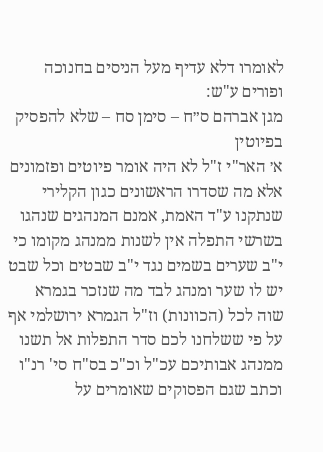לאומרו דלא עדיף מעל הניסים בחנוכה ופורים ע"ש:
מגן אברהם ס״ח – סימן סח – שלא להפסיק בפיוטין
א׳ האר"י ז"ל לא היה אומר פיוטים ופזמונים אלא מה שסדרו הראשונים כגון הקלירי שנתקנו ע"ד האמת, אמנם המנהגים שנהגו בשרשי התפלה אין לשנות ממנהג מקומו כי י"ב שערים בשמים נגד י"ב שבטים וכל שבט יש לו שער ומנהג לבד מה שנזכר בגמרא שוה לכל (הכוונות) וז"ל הגמרא ירושלמי אף על פי ששלחנו לכם סדר התפלות אל תשנו ממנהג אבותיכם עכ"ל וכ"כ בס"ח סי' רנ"ו וכתב שגם הפסוקים שאומרים על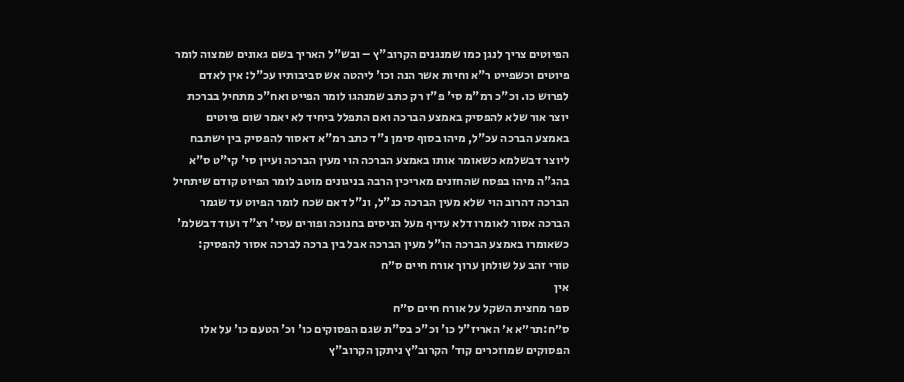הפיוטים צריך לנגן כמו שמנגנים הקרוב"ץ – ובש"ל האריך בשם גאונים שמצוה לומר פיוטים וכשפייט ר"א וחיות אשר הנה וכו' ליהטה אש סביבותיו עכ"ל: אין לאדם לפרוש כו. וכ"כ רמ"מ סי' פ"ז רק כתב שמנהגו לומר הפייט ואח"כ מתחיל בברכת יוצר אור שלא להפסיק באמצע הברכה ואם התפלל ביחיד לא יאמר שום פיוטים באמצע הברכה עכ"ל, מיהו בסוף סימן נ"ד כתב רמ"א דאסור להפסיק בין ישתבח ליוצר דבשלמא כשאומר אותו באמצע הברכה הוי מעין הברכה ועיין סי' קי"ט ס"א בהג"ה מיהו בפסח שהחזנים מאריכין הרבה בניגונים מוטב לומר הפיוט קודם שיתחיל הברכה דהרוב הוי שלא מעין הברכה כנ"ל, ונ"ל דאם שכח לומר הפיוט עד שגמר הברכה אסור לאומרו דלא עדיף מעל הניסים בחנוכה ופורים עסי' רצ"ד ועוד דבשלמ' כשאומרו באמצע הברכה הו"ל מעין הברכה אבל בין ברכה לברכה אסור להפסיק:
טורי זהב על שולחן ערוך אורח חיים ס״ח
אין
ספר מחצית השקל על אורח חיים ס״ח
ס״ח:תר״א א׳ האריז"ל כו' וכ"כ בס"ת שגם הפסוקים כו' וכ' הטעם כו' על אלו הפסוקים שמוזכרים קוד' הקרוב"ץ ניתקן הקרוב"ץ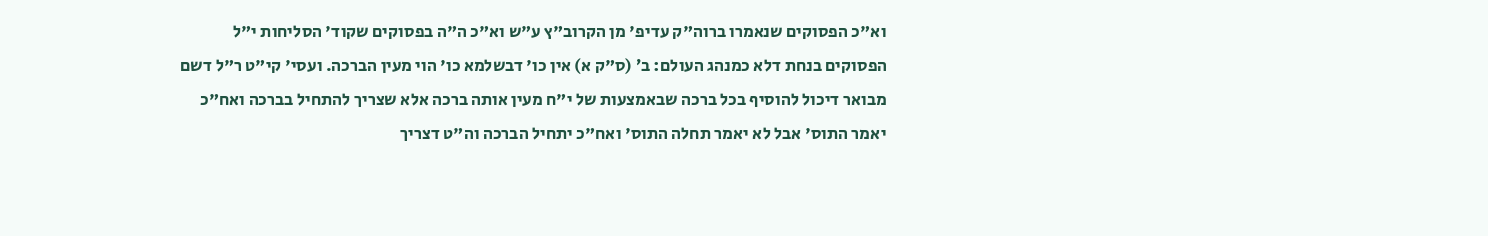וא"כ הפסוקים שנאמרו ברוה"ק עדיפ' מן הקרוב"ץ ע"ש וא"כ ה"ה בפסוקים שקוד' הסליחות י"ל הפסוקים בנחת דלא כמנהג העולם: ב׳ (ס"ק א) אין כו' דבשלמא כו' הוי מעין הברכה. ועסי' קי"ט ר"ל דשם מבואר דיכול להוסיף בכל ברכה שבאמצעות של י"ח מעין אותה ברכה אלא שצריך להתחיל בברכה ואח"כ יאמר התוס' אבל לא יאמר תחלה התוס' ואח"כ יתחיל הברכה וה"ט דצריך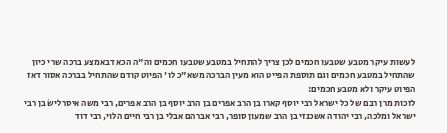לעשות עיקר מטבע שטבעו חכמים לכן צריך להתחיל במטבע שטבעו חכמים וה"ה הכא דבאמצע ברכה שרי כיון שהתחיל במטבע חכמים וגם תוספת הפייט הוא מעין הברכה משא"כ לו' הפיוט קודם שהתחיל בברכה אסור דאז הפיוט עיקר ולא מטבע חכמים:
לזכות מרן רבם של כל ישראל רבי יוסף קארו בן הרב אפרים בן הרב יוסף בן הרב אפרים, רבי משה איסרלישׂ בן רבי ישראל ומלכה, רבי יהודה אשכנזי בן הרב שמעון סופר, רבי אברהם אבלי בן רבי חיים הלוי, רבי דוד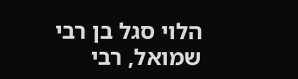הלוי סגל בן רבי שמואל, רבי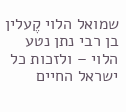שמואל הלוי קֶעלין בן רבי נתן נטע הלוי – ולזכות כל ישראל החיים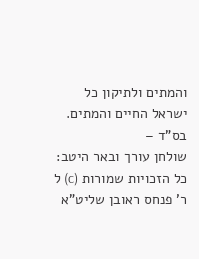והמתים ולתיקון כל ישראל החיים והמתים.
בס"ד –
שולחן עורך ובאר היטב: כל הזכויות שמורות (c) ל ר' פנחס ראובן שליט"א